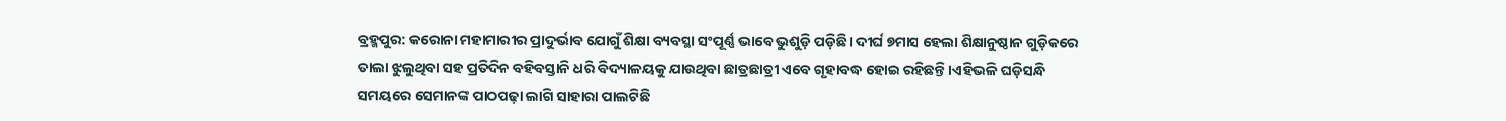ବ୍ରହ୍ମପୁର: କରୋନା ମହାମାରୀର ପ୍ରାଦୁର୍ଭାବ ଯୋଗୁଁ ଶିକ୍ଷା ବ୍ୟବସ୍ଥା ସଂପୂର୍ଣ୍ଣ ଭାବେ ଭୁଶୁଡ଼ି ପଡ଼ିଛି। ଦୀର୍ଘ ୭ମାସ ହେଲା ଶିକ୍ଷାନୁଷ୍ଠାନ ଗୁଡ଼ିକରେ ତାଲା ଝୁଲୁଥିବା ସହ ପ୍ରତିଦିନ ବହିବସ୍ତାନି ଧରି ବିଦ୍ୟାଳୟକୁ ଯାଉଥିବା ଛାତ୍ରଛାତ୍ରୀ ଏବ‌େ ଗୃହାବଦ୍ଧ ହୋଇ ରହିଛନ୍ତି।ଏହିଭଳି ଘଡ଼ିସନ୍ଧି ସମୟରେ ସେମାନଙ୍କ ପାଠପଢ଼ା ଲାଗି ସାହାରା ପାଲଟିଛି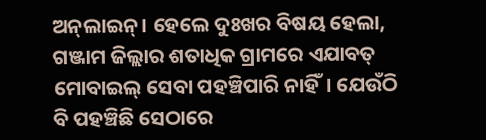ଅନ୍‌ଲାଇନ୍‌। ହେଲେ ଦୁଃଖର ବିଷୟ ହେଲା, ଗଞ୍ଜାମ ଜିଲ୍ଲାର ଶତାଧିକ ଗ୍ରାମରେ ଏଯାବତ୍‌ ମୋବାଇଲ୍ ସେବା ପହଞ୍ଚିପାରି ନାହିଁ। ଯେଉଁଠି ବି ପହଞ୍ଚିଛି ସେଠାରେ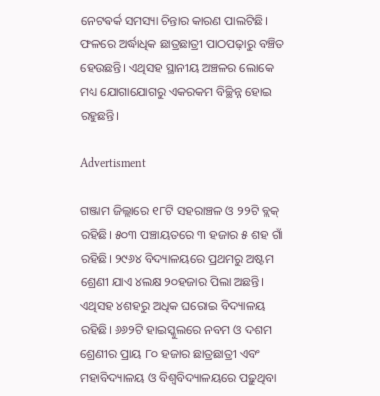ନେଟଵର୍କ ସମସ୍ୟା ଚିନ୍ତାର କାରଣ ପାଲଟିଛି। ଫଳରେ ଅର୍ଦ୍ଧାଧିକ ଛାତ୍ରଛାତ୍ରୀ ପାଠପଢ଼ାରୁ ବଞ୍ଚିତ ହେଉଛନ୍ତି। ଏଥିସହ ସ୍ଥାନୀୟ ଅଞ୍ଚଳର ଲୋକେ ମଧ୍ୟ ଯୋଗାଯୋଗରୁ ଏକରକମ ବିଚ୍ଛିନ୍ନ ହୋଇ ରହୁଛନ୍ତି।

Advertisment

ଗଞ୍ଜାମ ଜିଲ୍ଲାରେ ୧୮ଟି ସହରାଞ୍ଚଳ ଓ ୨୨ଟି ବ୍ଲକ୍ ରହିଛି। ୫୦୩ ପଞ୍ଚାୟତରେ ୩ ହଜାର ୫ ଶହ ଗାଁ ରହିଛି। ୨୯୬୪ ବିଦ୍ୟାଳୟରେ ପ୍ରଥମରୁ ଅଷ୍ଟମ ଶ୍ରେଣୀ ଯାଏ ୪ଲକ୍ଷ ୨୦ହଜାର ପିଲା ଅଛନ୍ତି। ଏଥିସହ ୪ଶହରୁ ଅଧିକ ଘରୋଇ ବିଦ୍ୟାଳୟ ରହିଛି। ୬୬୨ଟି ହାଇସ୍କୁଲରେ ନବମ ଓ ଦଶମ ଶ୍ରେଣୀର ପ୍ରାୟ ୮୦ ହଜାର ଛାତ୍ରଛାତ୍ରୀ ଏବଂ ମହାବିଦ୍ୟାଳୟ ଓ ବିଶ୍ବବିଦ୍ୟାଳୟରେ ପଢ଼ୁଥିବା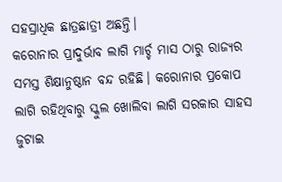ସହସ୍ରାଧିକ ଛାତ୍ରଛାତ୍ରୀ ଅଛନ୍ତି।
କରୋନାର ପ୍ରାଦୁର୍ଭାବ ଲାଗି ମାର୍ଚ୍ଚ ମାସ ଠାରୁ ରାଜ୍ୟର ସମସ୍ତ ଶିକ୍ଷାନୁଷ୍ଠାନ ବନ୍ଦ ରହିଛି। କରୋନାର ପ୍ରକୋପ ଲାଗି ରହିଥିବାରୁ ସ୍କୁଲ ଖୋଲିବା ଲାଗି ସରକାର ସାହସ ଜୁଟାଇ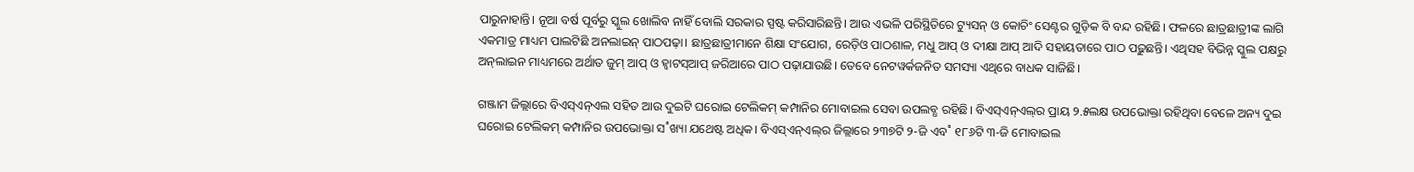ପାରୁନାହାନ୍ତି। ନୂଆ ବର୍ଷ ପୂର୍ବରୁ ସ୍କୁଲ ଖୋଲିବ ନାହିଁ ବୋଲି ସରକାର ସ୍ପଷ୍ଟ କରିସାରିଛନ୍ତି। ଆଉ ଏଭଳି ପରିସ୍ଥିତିରେ ଟ୍ୟୁସନ୍‌ ଓ କୋଚିଂ ସେଣ୍ଟର ଗୁଡ଼ିକ ବି ବନ୍ଦ ରହିଛି। ଫଳରେ ଛାତ୍ରଛାତ୍ରୀଙ୍କ ଲାଗି ଏକମାତ୍ର ମାଧ୍ୟମ ପାଲଟିଛି ଅନଲାଇନ୍‌ ପାଠପଢ଼ା। ଛାତ୍ରଛାତ୍ରୀମାନେ ଶିକ୍ଷା ସଂଯୋଗ, ରେଡ଼ିଓ ପାଠଶାଳ, ମଧୁ ଆପ୍‌ ଓ ଦୀକ୍ଷା ଆପ୍‌ ଆଦି ସହାୟତାରେ ପାଠ ପଢ଼ୁଛନ୍ତି। ଏଥିସହ ବିଭିନ୍ନ ସ୍କୁଲ ପକ୍ଷରୁ ଅନ୍‌ଲାଇନ ମାଧ୍ୟମରେ ଅର୍ଥାତ ଜୁମ୍‌ ଆପ୍‌ ଓ ହ୍ବାଟସ୍‌ଆପ୍‌ ଜରିଆରେ ପାଠ ପଢ଼ାଯାଉଛି। ତେ‌ବେ ନେଟୱର୍କଜନିତ ସମସ୍ୟା ଏଥିରେ ବାଧକ ସାଜିଛି।

ଗଞ୍ଜାମ ଜିଲ୍ଲାରେ ବିଏସ୍‌ଏନ୍‌ଏଲ ସହିତ ଆଉ ଦୁଇଟି ଘରୋଇ ଟେଲିକମ୍‌ କମ୍ପାନିର ମୋବାଇଲ ସେବା ଉପଲବ୍ଧ ରହିଛି। ବିଏସ୍‌ଏନ୍‌ଏଲ୍‌ର ପ୍ରାୟ ୨.୫ଲକ୍ଷ ଉପଭୋକ୍ତା ରହିଥିବା ବେଳେ ଅନ୍ୟ ଦୁଇ ଘରୋଇ ଟେଲିକମ୍‌ କମ୍ପାନିର ଉପଭୋକ୍ତା ସ˚ଖ୍ୟା ଯଥେଷ୍ଟ ଅଧିକ। ବିଏସ୍‌ଏନ୍‌ଏଲ୍‌ର ଜିଲ୍ଲାରେ ୨୩୭ଟି ୨-ଜି ଏବ˚ ୧୮୬ଟି ୩-ଜି ମୋବାଇଲ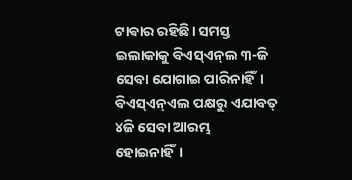ଟାଵାର ରହିଛି। ସମସ୍ତ ଇଲାକାକୁ ବିଏସ୍‌ଏନ୍‌ଲ ୩-ଜି ସେବା ଯୋଗାଇ ପାରିନାହିଁ। ବିଏସ୍‌ଏନ୍‌ଏଲ ପକ୍ଷରୁ ଏଯାବତ୍‌ ୪ଜି ସେବା ଆରମ୍ଭ ହୋଇନାହିଁ।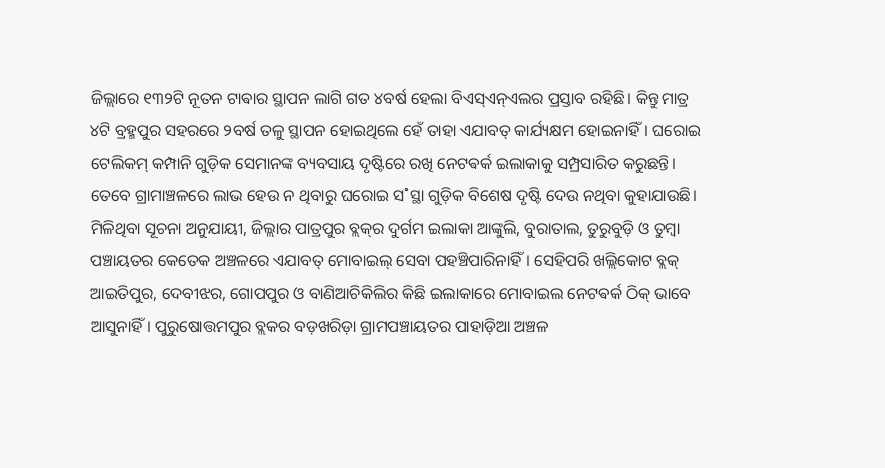ଜିଲ୍ଲାରେ ୧୩୨ଟି ନୂତନ ଟାଵାର ସ୍ଥାପନ ଲାଗି ଗତ ୪ବର୍ଷ ହେଲା ବିଏସ୍‌ଏନ୍‌ଏଲର ପ୍ରସ୍ତାବ ରହିଛି। କିନ୍ତୁ ମାତ୍ର ୪ଟି ବ୍ରହ୍ମପୁର ସହରରେ ୨ବର୍ଷ ତଳୁ ସ୍ଥାପନ ହୋଇଥିଲେ ହେଁ ତାହା ଏଯାବତ୍‌ କାର୍ଯ୍ୟକ୍ଷମ ହୋଇନାହିଁ। ଘରୋଇ ଟେଲିକମ୍‌ କମ୍ପାନି ଗୁଡ଼ିକ ସେମାନଙ୍କ ବ୍ୟବସାୟ ଦୃଷ୍ଟିରେ ରଖି ନେଟଵର୍କ ଇଲାକାକୁ ସମ୍ପ୍ରସାରିତ କରୁଛନ୍ତି। ତେବେ ଗ୍ରାମାଞ୍ଚଳରେ ଲାଭ ହେଉ ନ ଥିବାରୁ ଘରୋଇ ସ˚ସ୍ଥା ଗୁଡ଼ିକ ବିଶେଷ ଦୃଷ୍ଟି ଦେଉ ନଥିବା କୁହାଯାଉଛି।
ମିଳିଥିବା ସୂଚନା ଅନୁଯାୟୀ, ଜିଲ୍ଲାର ପାତ୍ରପୁର ବ୍ଲକ୍‌ର ଦୁର୍ଗମ ଇଲାକା ଆଙ୍କୁଲି, ବୁରାତାଲ, ତୁରୁବୁଡ଼ି ଓ ତୁମ୍ବା ପଞ୍ଚାୟତର କେତେକ ଅଞ୍ଚଳରେ ଏଯାବତ୍‌ ମୋବାଇଲ୍ ସେବା ପହଞ୍ଚିପାରିନାହିଁ। ସେହିପରି ଖଲ୍ଲିକୋଟ ବ୍ଲକ୍ ଆଇତିପୁର, ଦେବୀଝର, ଗୋପପୁର ଓ ବାଣିଆଚିକିଲିର କିଛି ଇଲାକାରେ ମୋବାଇଲ ନେଟଵର୍କ ଠିକ୍‌ ଭାବେ ଆସୁନାହିଁ। ପୁରୁଷୋତ୍ତମପୁର ବ୍ଲକର ବଡ଼ଖରିଡ଼ା ଗ୍ରାମପଞ୍ଚାୟତର ପାହାଡ଼ିଆ ଅଞ୍ଚଳ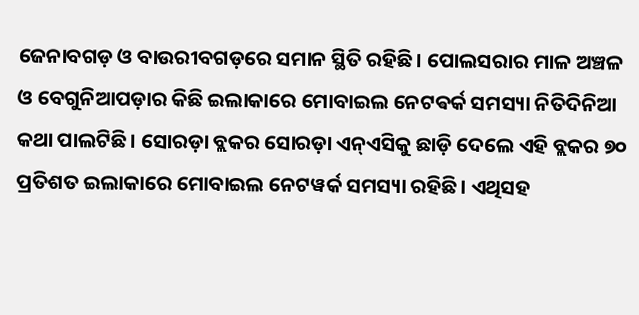ଜେନାବଗଡ଼ ଓ ବାଉରୀବଗଡ଼ରେ ସମାନ ସ୍ଥିତି ରହିଛି। ପୋଲସରାର ମାଳ ଅଞ୍ଚଳ ଓ ବେଗୁନିଆପଡ଼ାର କିଛି ଇଲାକାରେ ମୋବାଇଲ ନେଟଵର୍କ ସମସ୍ୟା ନିତିଦିନିଆ କଥା ପାଲଟିଛି। ସୋରଡ଼ା ବ୍ଲକର ସୋରଡ଼ା ଏନ୍‌ଏସିକୁ ଛାଡ଼ି ଦେଲେ ଏହି ବ୍ଲକର ୭୦ ପ୍ରତିଶତ ଇଲାକାରେ ମୋବାଇଲ ନେଟୱର୍କ ସମସ୍ୟା ରହିଛି। ଏଥିସହ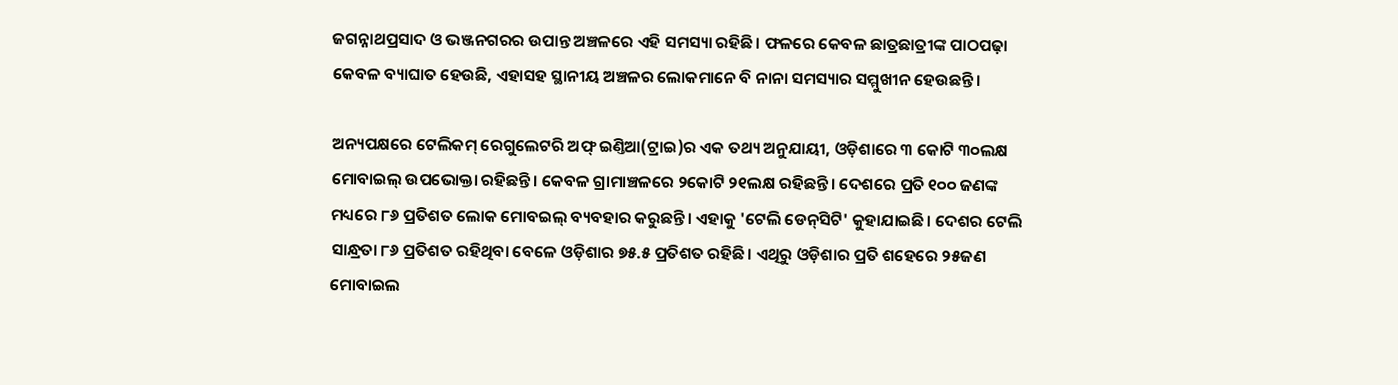ଜଗନ୍ନାଥପ୍ରସାଦ ଓ ଭଞ୍ଜନଗରର ଉପାନ୍ତ ଅଞ୍ଚଳରେ ଏହି ସମସ୍ୟା ରହିଛି। ଫଳରେ କେବଳ ଛାତ୍ରଛାତ୍ରୀଙ୍କ ପାଠପଢ଼ା କେବଳ ବ୍ୟାଘାତ ହେଉଛି, ଏହାସହ ସ୍ଥାନୀୟ ଅଞ୍ଚଳର ଲୋକମାନେ ବି ନାନା ସମସ୍ୟାର ସମ୍ମୁଖୀନ ହେଉଛନ୍ତି।

ଅନ୍ୟପକ୍ଷରେ ଟେଲିକମ୍‌ ରେଗୁଲେଟରି ଅଫ୍‌ ଇଣ୍ତିଆ(ଟ୍ରାଇ)ର ଏକ ତଥ୍ୟ ଅନୁଯାୟୀ, ଓଡ଼ିଶାରେ ୩ କୋଟି ୩୦ଲକ୍ଷ ମୋବାଇଲ୍ ଉପଭୋକ୍ତା ରହିଛନ୍ତି। କେବଳ ଗ୍ରାମାଞ୍ଚଳରେ ୨କୋଟି ୨୧ଲକ୍ଷ ରହିଛନ୍ତି। ଦେଶରେ ପ୍ରତି ୧୦୦ ଜଣଙ୍କ ମଧ୍ୟରେ ୮୬ ପ୍ରତିଶତ ଲୋକ ମୋବଇଲ୍ ବ୍ୟବହାର କରୁଛନ୍ତି। ଏହାକୁ 'ଟେଲି ଡେନ୍‌ସିଟି' କୁହାଯାଇଛି। ଦେଶର ଟେଲି ସାନ୍ଧ୍ରତା ୮୬ ପ୍ରତିଶତ ରହିଥିବା ବେଳେ ଓଡ଼ିଶାର ୭୫.୫ ପ୍ରତିଶତ ରହିଛି। ଏଥିରୁ ଓଡ଼ିଶାର ପ୍ରତି ଶହେରେ ୨୫ଜଣ ମୋବାଇଲ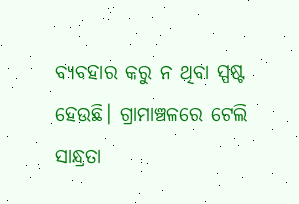ବ୍ୟବହାର କରୁ ନ ଥିବା ସ୍ପଷ୍ଟ ହେଉଛି। ଗ୍ରାମାଞ୍ଚଳରେ ଟେଲି ସାନ୍ଧ୍ରତା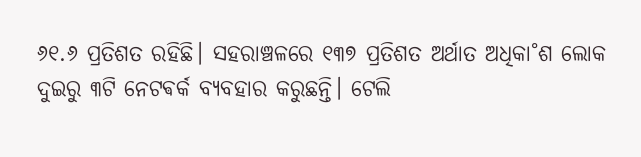୬୧.୬ ପ୍ରତିଶତ ରହିଛି। ସହରାଞ୍ଚଳରେ ୧୩୭ ପ୍ରତିଶତ ଅର୍ଥାତ ଅଧିକା˚ଶ ଲୋକ ଦୁଇରୁ ୩ଟି ନେଟଵର୍କ ବ୍ୟବହାର କରୁଛନ୍ତି। ଟେଲି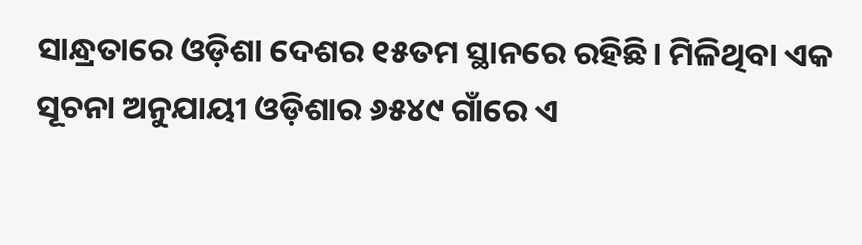ସାନ୍ଧ୍ରତାରେ ଓଡ଼ିଶା ଦେଶର ୧୫ତମ ସ୍ଥାନରେ ରହିଛି। ମିଳିଥିବା ଏକ ସୂଚନା ଅନୁଯାୟୀ ଓଡ଼ିଶାର ୬୫୪୯ ଗାଁରେ ଏ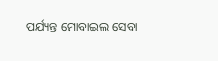ପର୍ଯ୍ୟନ୍ତ ମୋବାଇଲ ସେବା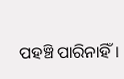ପହଞ୍ଚି ପାରିନାହିଁ।